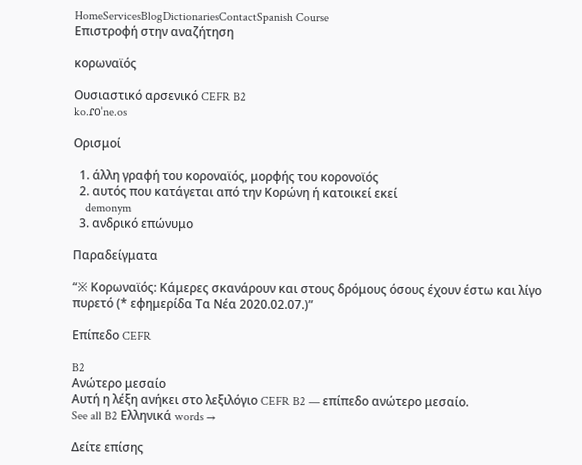HomeServicesBlogDictionariesContactSpanish Course
Επιστροφή στην αναζήτηση

κορωναϊός

Ουσιαστικό αρσενικό CEFR B2
ko.ɾoˈne.os

Ορισμοί

  1. άλλη γραφή του κοροναϊός, μορφής του κορονοϊός
  2. αυτός που κατάγεται από την Κορώνη ή κατοικεί εκεί
    demonym
  3. ανδρικό επώνυμο

Παραδείγματα

“※ Κορωναϊός: Κάμερες σκανάρουν και στους δρόμους όσους έχουν έστω και λίγο πυρετό (* εφημερίδα Τα Νέα 2020.02.07.)”

Επίπεδο CEFR

B2
Ανώτερο μεσαίο
Αυτή η λέξη ανήκει στο λεξιλόγιο CEFR B2 — επίπεδο ανώτερο μεσαίο.
See all B2 Ελληνικά words →

Δείτε επίσης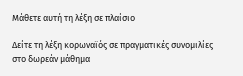Μάθετε αυτή τη λέξη σε πλαίσιο

Δείτε τη λέξη κορωναϊός σε πραγματικές συνομιλίες στο δωρεάν μάθημα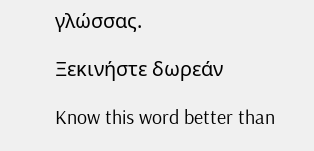γλώσσας.

Ξεκινήστε δωρεάν

Know this word better than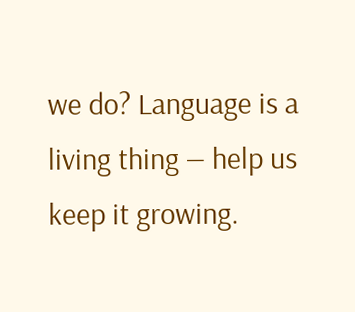we do? Language is a living thing — help us keep it growing.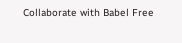Collaborate with Babel Free